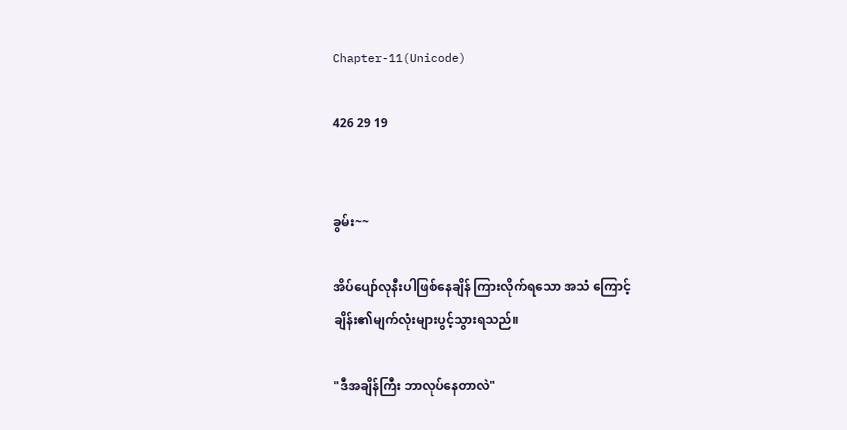Chapter-11(Unicode)

426 29 19


ခွမ်း~~

အိပ်ပျော်လုနီးပါဖြစ်နေချိန် ကြားလိုက်ရသော အသံ ကြောင့်
ချိန်း၏မျက်လုံးများပွင့်သွားရသည်။

"ဒီအချိန်ကြီး ဘာလုပ်နေတာလဲ"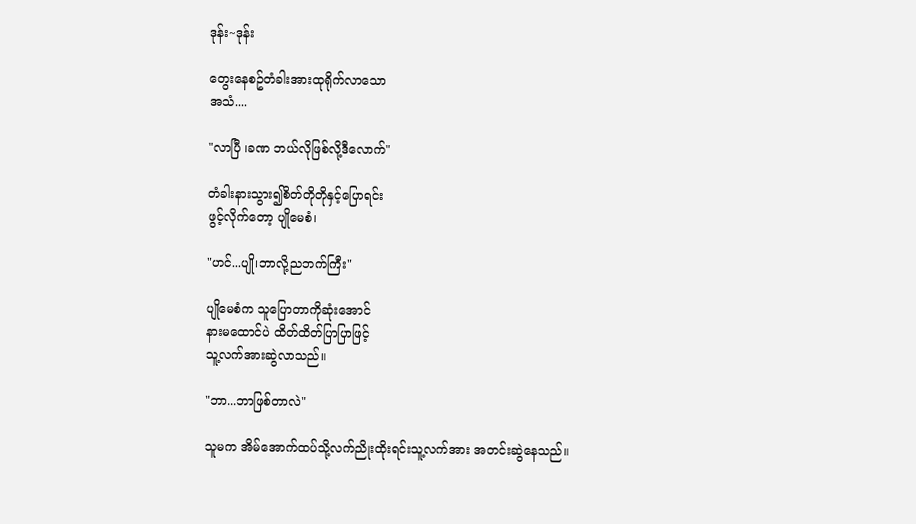ဒုန်း~ဒုန်း

တွေးနေစဥ်တံခါးအားထုရိုက်လာသော
အသံ....

"လာပြီ ၊ခဏ ဘယ်လိုဖြစ်လို့ဒီလောက်"

တံခါးနားသွား၍စိတ်တိုတိုနှင့်ပြောရင်း
ဖွင့်လိုက်တော့ ပျိုမေစံ၊

"ဟင်...ပျို၊ဘာလို့ညဘက်ကြီး"

ပျိုမေစံက သူပြောတာကိုဆုံးအောင်
နားမထောင်ပဲ ထိတ်ထိတ်ပြာပြာဖြင့်
သူ့လက်အားဆွဲလာသည်။

"ဘာ...ဘာဖြစ်တာလဲ"

သူမက အိမ်အောက်ထပ်သို့လက်ညိုးထိုးရင်းသူ့လက်အား အတင်းဆွဲနေသည်။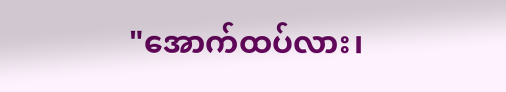"အောက်ထပ်လား၊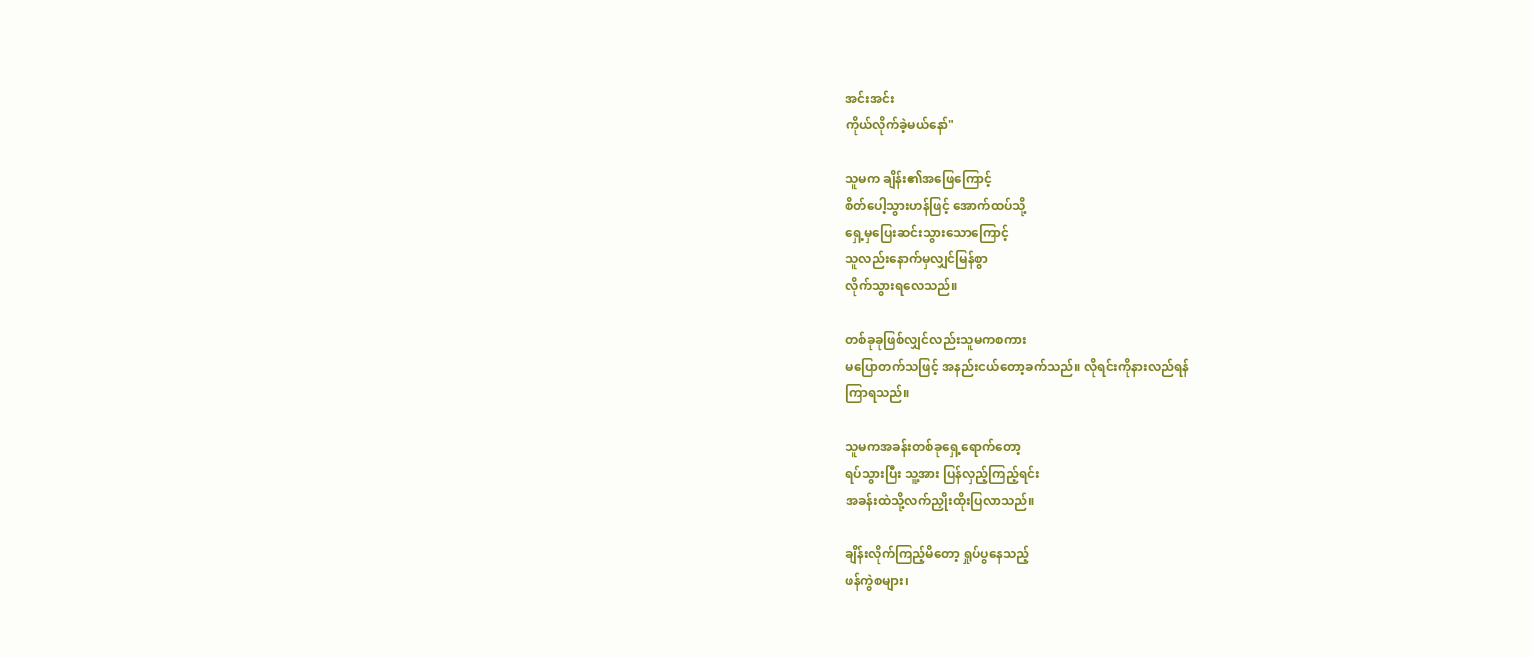အင်းအင်း
ကိုယ်လိုက်ခဲ့မယ်နော်"

သူမက ချိန်း၏အဖြေကြောင့်
စိတ်ပေါ့သွားဟန်ဖြင့် အောက်ထပ်သို့
ရှေ့မှပြေးဆင်းသွားသောကြောင့်
သူလည်းနောက်မှလျှင်မြန်စွာ
လိုက်သွားရလေသည်။

တစ်ခုခုဖြစ်လျှင်လည်းသူမကစကား
မပြောတက်သဖြင့် အနည်းငယ်တော့ခက်သည်။ လိုရင်းကိုနားလည်ရန်
ကြာရသည်။

သူမကအခန်းတစ်ခုရှေ့ရောက်တော့
ရပ်သွားပြီး သူ့အား ပြန်လှည့်ကြည့်ရင်း
အခန်းထဲသို့လက်ညှိုးထိုးပြလာသည်။

ချိန်းလိုက်ကြည့်မိတော့ ရှုပ်ပွနေသည့်
ဖန်ကွဲစများ၊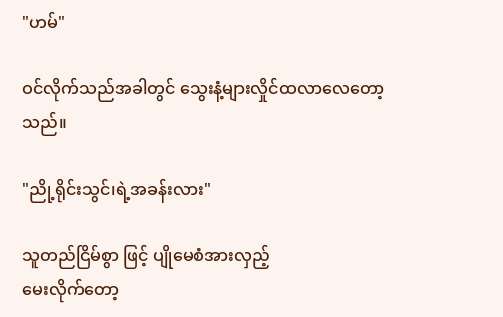"ဟမ်"

ဝင်လိုက်သည်အခါတွင် သွေးနံ့များလှိုင်ထလာလေတော့သည်။

"ညို့ရိုင်းသွင်၊ရဲ့အခန်းလား"

သူတည်ငြိမ်စွာ ဖြင့် ပျိုမေစံအားလှည့်
မေးလိုက်တော့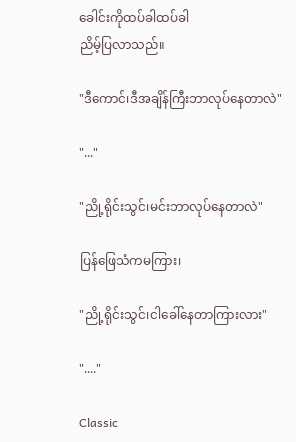ခေါင်းကိုထပ်ခါထပ်ခါ
ညိမ့်ပြလာသည်။

"ဒီကောင်၊ဒီအချိန်ကြီးဘာလုပ်နေတာလဲ"

"..."

"ညို့ရိုင်းသွင်၊မင်းဘာလုပ်နေတာလဲ"

ပြန်ဖြေသံကမကြား၊

"ညို့ရိုင်းသွင်၊ငါခေါ်နေတာကြားလား"

"...."

Classic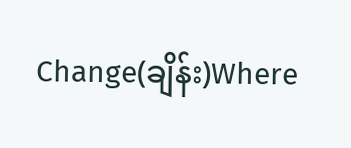Change(ချိန်း)Where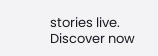stories live. Discover now